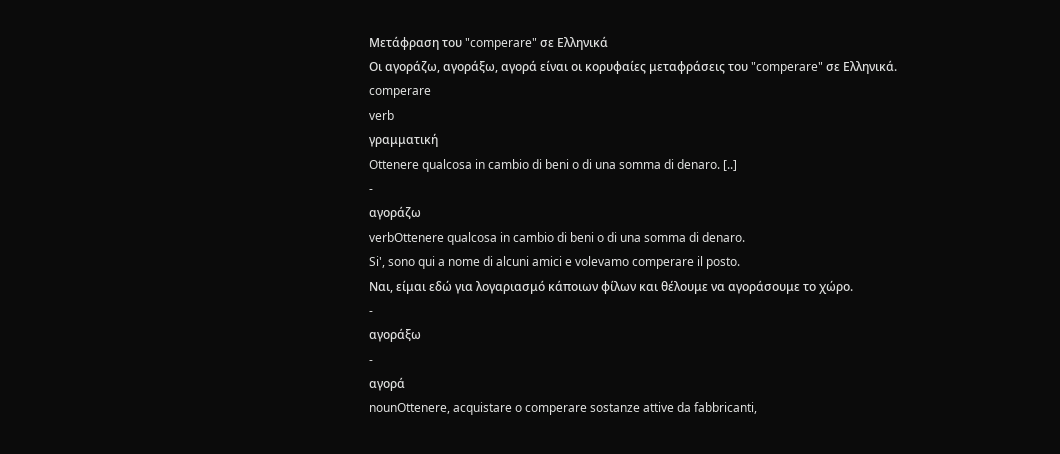Μετάφραση του "comperare" σε Ελληνικά
Οι αγοράζω, αγοράξω, αγορά είναι οι κορυφαίες μεταφράσεις του "comperare" σε Ελληνικά.
comperare
verb
γραμματική
Ottenere qualcosa in cambio di beni o di una somma di denaro. [..]
-
αγοράζω
verbOttenere qualcosa in cambio di beni o di una somma di denaro.
Si', sono qui a nome di alcuni amici e volevamo comperare il posto.
Ναι, είμαι εδώ για λογαριασμό κάποιων φίλων και θέλουμε να αγοράσουμε το χώρο.
-
αγοράξω
-
αγορά
nounOttenere, acquistare o comperare sostanze attive da fabbricanti,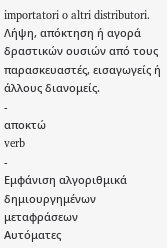importatori o altri distributori.
Λήψη, απόκτηση ή αγορά δραστικών ουσιών από τους παρασκευαστές, εισαγωγείς ή άλλους διανομείς.
-
αποκτώ
verb
-
Εμφάνιση αλγοριθμικά δημιουργημένων μεταφράσεων
Αυτόματες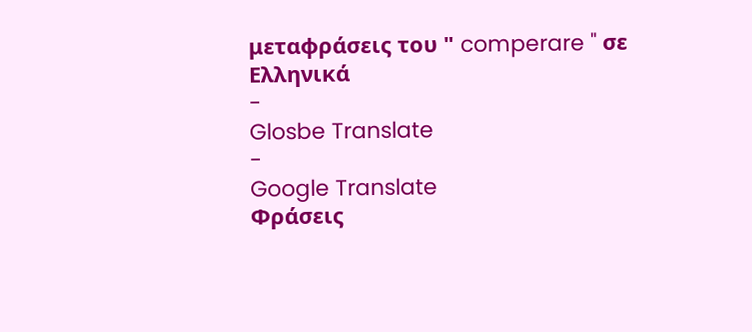μεταφράσεις του " comperare " σε Ελληνικά
-
Glosbe Translate
-
Google Translate
Φράσεις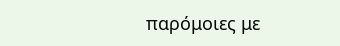παρόμοιες με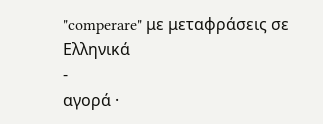"comperare" με μεταφράσεις σε Ελληνικά
-
αγορά ·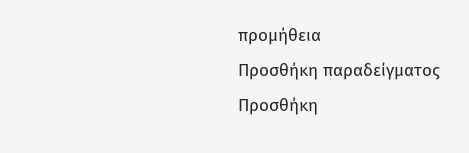προμήθεια
Προσθήκη παραδείγματος
Προσθήκη